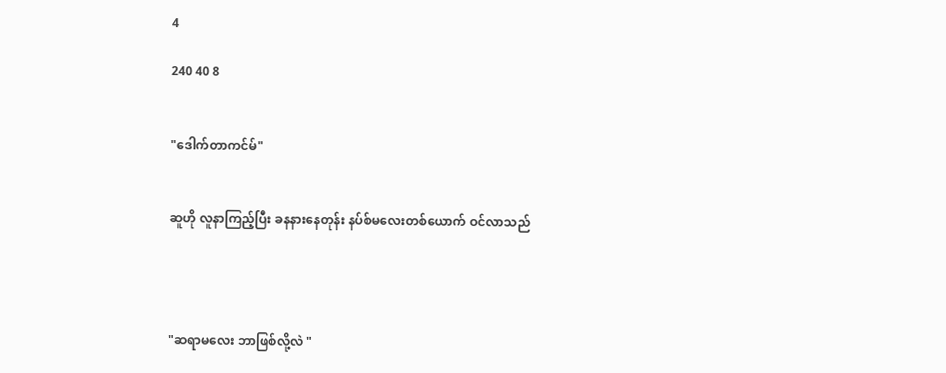4

240 40 8


"ဒေါက်တာကင်မ်"


ဆူဟို လူနာကြည့်ပြီး ခနနားနေတုန်း နပ်စ်မလေးတစ်ယောက် ဝင်လာသည်




"ဆရာမလေး ဘာဖြစ်လို့လဲ "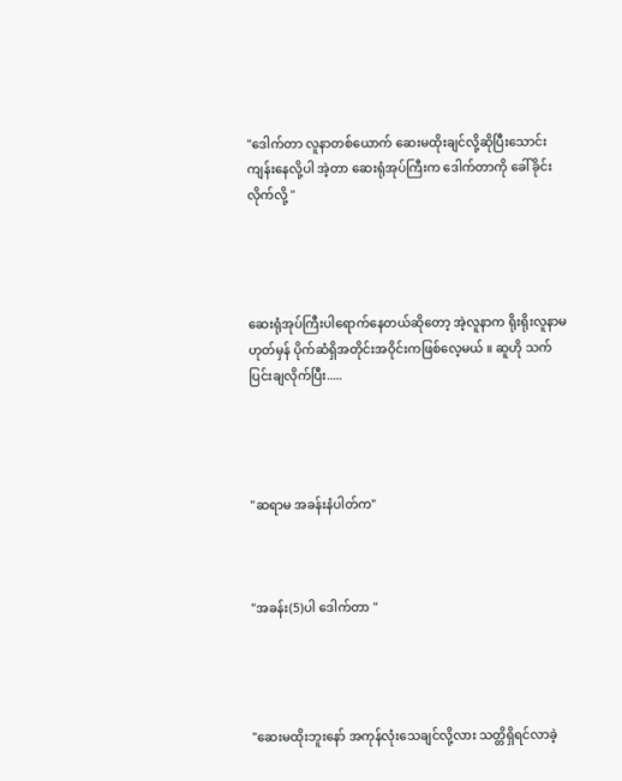"ဒေါက်တာ လူနာတစ်ယောက် ဆေးမထိုးချင်လို့ဆိုပြီးသောင်းကျန်းနေလို့ပါ အဲ့တာ ဆေးရုံအုပ်ကြီးက ဒေါက်တာကို ခေါ်ခိုင်းလိုက်လို့ "




ဆေးရုံအုပ်ကြီးပါရောက်နေတယ်ဆိုတော့ အဲ့လူနာက ရိုးရိုးလူနာမဟုတ်မှန် ပိုက်ဆံရှိအတိုင်းအဝိုင်းကဖြစ်လေ့မယ် ။ ဆူဟို သက်ပြင်းချလိုက်ပြီး.....




"ဆရာမ အခန်းနံပါတ်က"



"အခန်း(5)ပါ ဒေါက်တာ "




"ဆေးမထိုးဘူးနော် အကုန်လုံးသေချင်လို့လား သတ္တိရှိရင်လာခဲ့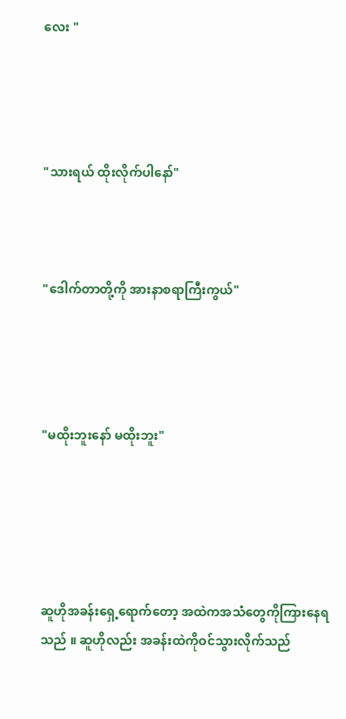လေး "




"သားရယ် ထိုးလိုက်ပါနော်"



"ဒေါက်တာတို့ကို အားနာစရာကြီးကွယ်"




"မထိုးဘူးနော် မထိုးဘူး"





ဆူဟိုအခန်းရှေ့ရောက်တော့ အထဲကအသံတွေကိုကြားနေရသည် ။ ဆူဟိုလည်း အခန်းထဲကိုဝင်သွားလိုက်သည်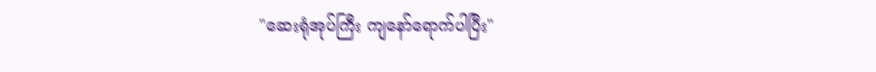"ဆေးရုံအုပ်ကြီး ကျနော်ရောက်ပါပြီး"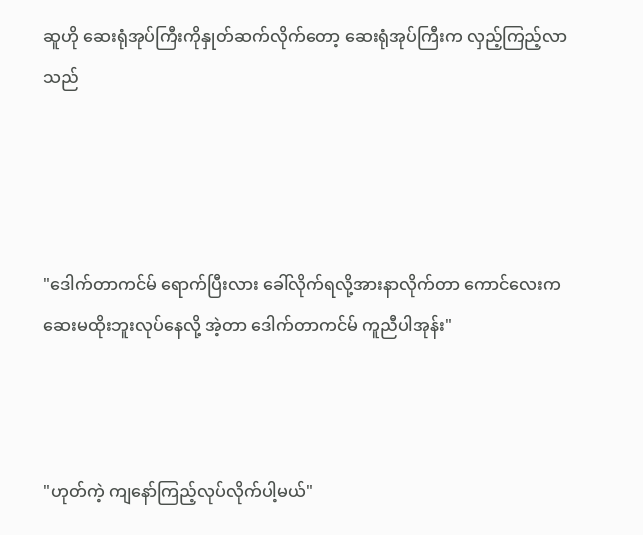ဆူဟို ဆေးရုံအုပ်ကြီးကိုနှုတ်ဆက်လိုက်တော့ ဆေးရုံအုပ်ကြီးက လှည့်ကြည့်လာသည်




"ဒေါက်တာကင်မ် ရောက်ပြီးလား ခေါ်လိုက်ရလို့အားနာလိုက်တာ ကောင်လေးက ဆေးမထိုးဘူးလုပ်နေလို့ အဲ့တာ ဒေါက်တာကင်မ် ကူညီပါအုန်း"



"ဟုတ်ကဲ့ ကျနော်ကြည့်လုပ်လိုက်ပါ့မယ်"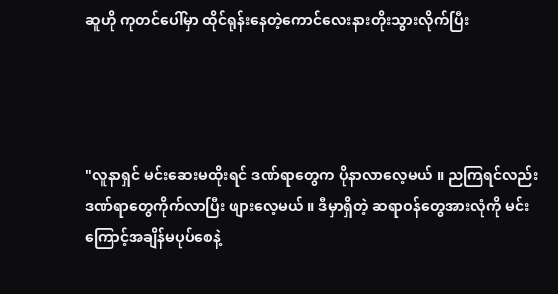ဆူဟို ကုတင်ပေါ်မှာ ထိုင်ရုန်းနေတဲ့ကောင်လေးနားတိုးသွားလိုက်ပြီး




"လူနာရှင် မင်းဆေးမထိုးရင် ဒဏ်ရာတွေက ပိုနာလာလေ့မယ် ။ ညကြရင်လည်း ဒဏ်ရာတွေကိုက်လာပြီး ဖျားလေ့မယ် ။ ဒီမှာရှိတဲ့ ဆရာဝန်တွေအားလုံကို မင်းကြောင့်အချိန်မပုပ်စေနဲ့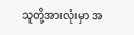သူတို့အားလုံးမှာ အ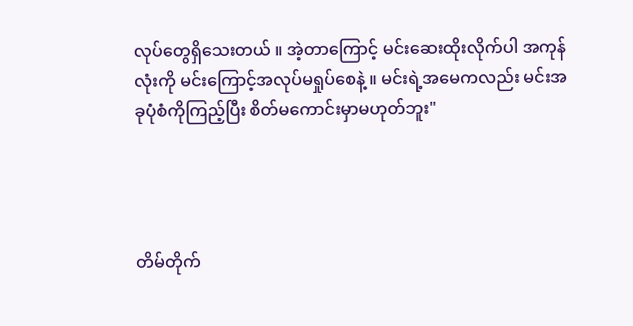လုပ်တွေရှိသေးတယ် ။ အဲ့တာကြောင့် မင်းဆေးထိုးလိုက်ပါ အကုန်လုံးကို မင်းကြောင့်အလုပ်မရှုပ်စေနဲ့ ။ မင်းရဲ့အမေကလည်း မင်းအခုပုံစံကိုကြည့်ပြီး စိတ်မကောင်းမှာမဟုတ်ဘူး"




တိမ်တိုက်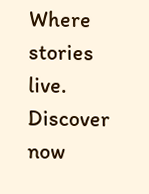Where stories live. Discover now